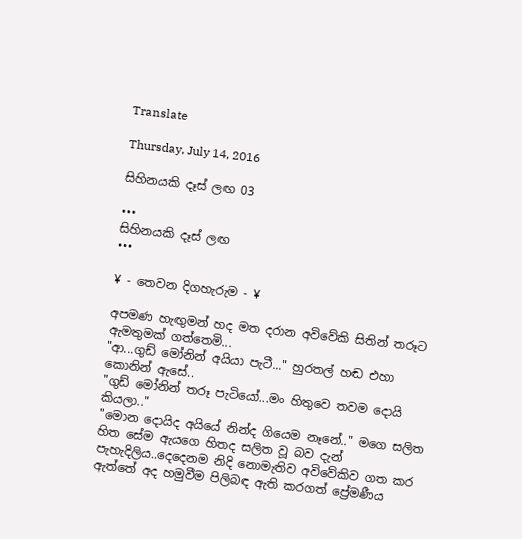Translate

Thursday, July 14, 2016

සිහිනයකි දෑස් ලඟ 03

•••
සිහිනයකි දෑස් ලඟ
•••

¥ - තෙවන දිගහැරුම - ¥

අපමණ හැඟුමන් හද මත දරාන අවිවේකි සිතින් තරූට ඇමතුමක් ගත්තෙමි...
"ආ...ගුඩ් මෝනින් අයියා පැටී..." හුරතල් හඬ එහා කොනින් ඇසේ..
"ගුඩ් මෝනින් තරූ පැටියෝ...මං හිතුවෙ තවම දොයි කියලා.."
"මොන දොයිද අයියේ නින්ද ගියෙම නෑනේ.." මගෙ සලිත හිත සේම ඇයගෙ හිතද සලිත වූ බව දැන් පැහැදිලිය..දෙදෙනම නිදි නොමැතිව අවිවේකිව ගත කර ඇත්තේ අද හමුවීම පිලිබඳ ඇති කරගත් ප්‍රේමණීය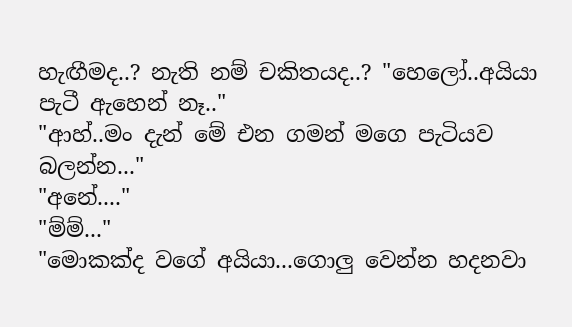හැඟීමද..? නැති නම් චකිතයද..? "හෙලෝ..අයියා පැටී ඇහෙන් නෑ.."
"ආහ්..මං දැන් මේ එන ගමන් මගෙ පැටියව බලන්න..."
"අනේ...."
"ම්ම්..."
"මොකක්ද වගේ අයියා...ගොලු වෙන්න හදනවා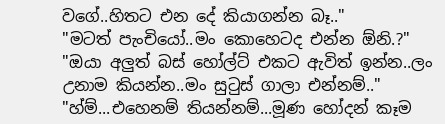වගේ..හිතට එන දේ කියාගන්න බෑ.."
"මටත් පැංචියෝ..මං කොහෙටද එන්න ඕනි.?"
"ඔයා අලුත් බස් හෝල්ට් එකට ඇවිත් ඉන්න..ලං උනාම කියන්න..මං සුටුස් ගාලා එන්නම්.."
"හ්ම්...එහෙනම් තියන්නම්...මූණ හෝදන් කෑම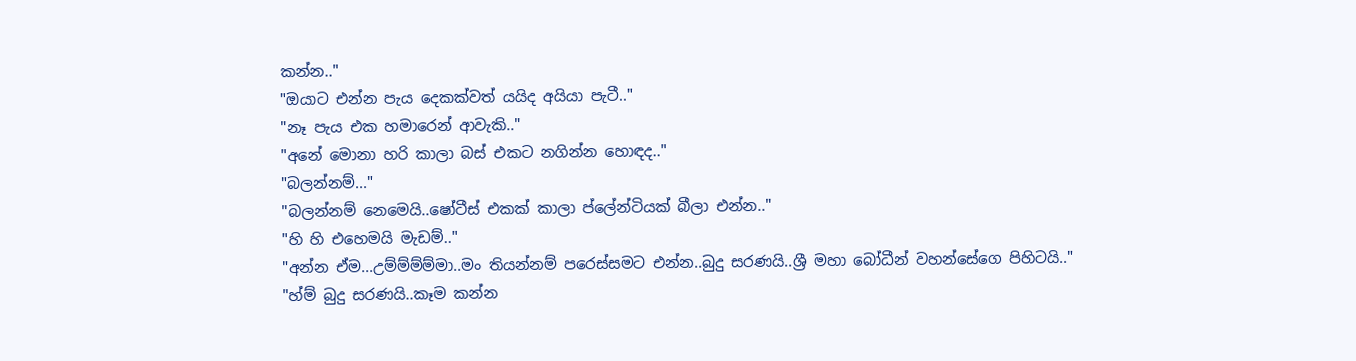කන්න.."
"ඔයාට එන්න පැය දෙකක්වත් යයිද අයියා පැටී.."
"නෑ පැය එක හමාරෙන් ආවැකි.."
"අනේ මොනා හරි කාලා බස් එකට නගින්න හොඳද.."
"බලන්නම්..."
"බලන්නම් නෙමෙයි..ෂෝටීස් එකක් කාලා ප්ලේන්ටියක් බීලා එන්න.."
"හි හි එහෙමයි මැඩම්.."
"අන්න ඒම...උම්ම්ම්ම්මා..මං තියන්නම් පරෙස්සමට එන්න..බුදු සරණයි..ශ්‍රී මහා බෝධීන් වහන්සේගෙ පිහිටයි.."
"හ්ම් බුදු සරණයි..කෑම කන්න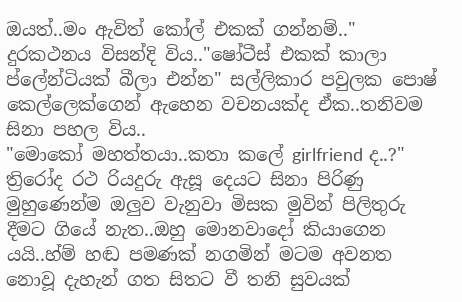ඔයත්..මං ඇවිත් කෝල් එකක් ගන්නම්.."
දුරකථනය විසන්දි විය.."ෂෝටීස් එකක් කාලා ප්ලේන්ටියක් බීලා එන්න" සල්ලිකාර පවුලක පොෂ් කෙල්ලෙක්ගෙන් ඇහෙන වචනයක්ද ඒක..තනිවම සිනා පහල විය..
"මොකෝ මහත්තයා..කතා කලේ girlfriend ද..?"
ත්‍රිරෝද රථ රියදුරු ඇසූ දෙයට සිනා පිරිණු මුහුණෙන්ම ඔලුව වැනුවා මිසක මුවින් පිලිතුරු දීමට ගියේ නැත..ඔහු මොනවාදෝ කියාගෙන යයි..හ්ම් හඬ පමණක් නගමින් මටම අවනත නොවූ දැහැන් ගත සිතට වී තනි සුවයක්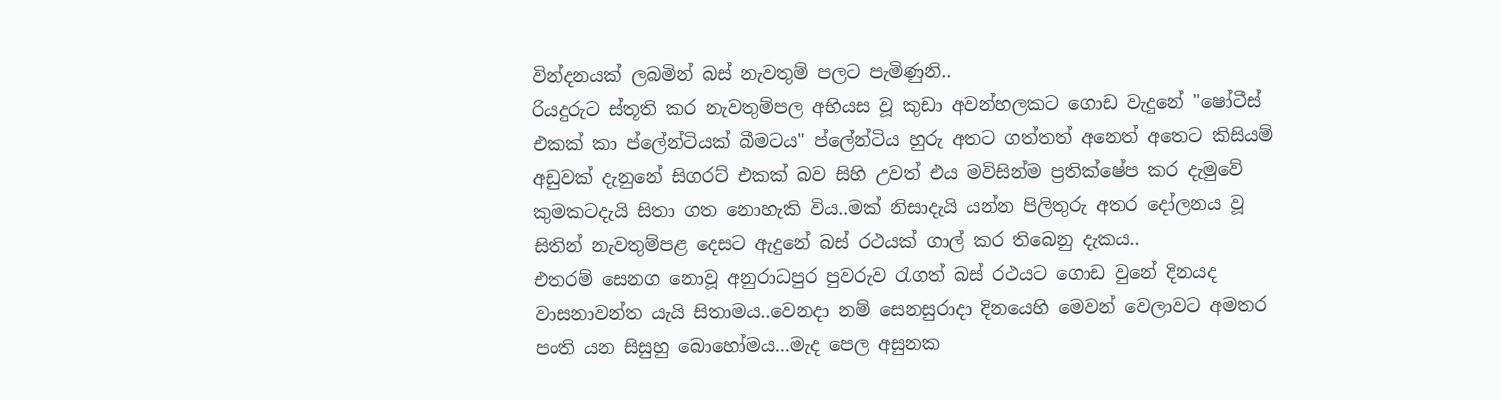වින්දනයක් ලබමින් බස් නැවතුම් පලට පැමිණුනි..
රියදුරුට ස්තූති කර නැවතුම්පල අභියස වූ කුඩා අවන්හලකට ගොඩ වැදුනේ "ෂෝටීස් එකක් කා ප්ලේන්ටියක් බීමටය" ප්ලේන්ටිය හුරු අතට ගත්තත් අනෙත් අතෙට කිසියම් අඩුවක් දැනුනේ සිගරට් එකක් බව සිහි උවත් එය මවිසින්ම ප්‍රතික්ෂේප කර දැමුවේ කුමකටදැයි සිතා ගත නොහැකි විය..මක් නිසාදැයි යන්න පිලිතුරු අතර දෝලනය වූ සිතින් නැවතුම්පළ දෙසට ඇදුනේ බස් රථයක් ගාල් කර තිබෙනු දැකය..
එතරම් සෙනග නොවූ අනුරාධපුර පුවරුව රැගත් බස් රථයට ගොඩ වුනේ දිනයද වාසනාවන්ත යැයි සිතාමය..වෙනදා නම් සෙනසුරාදා දිනයෙහි මෙවන් වෙලාවට අමතර පංති යන සිසුහු බොහෝමය...මැද පෙල අසුනක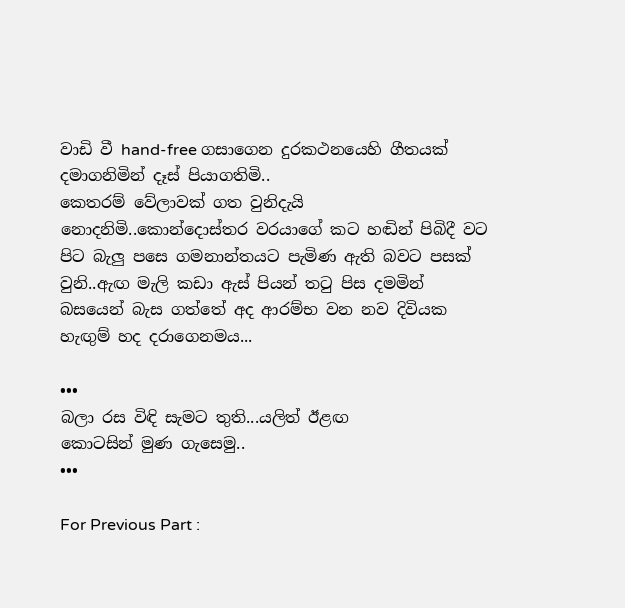වාඩි වී hand-free ගසාගෙන දුරකථනයෙහි ගීතයක් දමාගනිමින් දෑස් පියාගතිමි..
කෙතරම් වේලාවක් ගත වුනිදැයි නොදනිමි..කොන්දොස්‍තර වරයාගේ කට හඬින් පිබිදී වට පිට බැලු පසෙ ගමනාන්තයට පැමිණ ඇති බවට පසක් වුනි..ඇඟ මැලි කඩා ඇස් පියන් තටු පිස දමමින් බසයෙන් බැස ගත්තේ අද ආරම්භ වන නව දිවියක හැඟුම් හද දරාගෙනමය...

•••
බලා රස විඳි සැමට තුති...යලිත් ඊළඟ
කොටසින් මුණ ගැසෙමු..
•••

For Previous Part :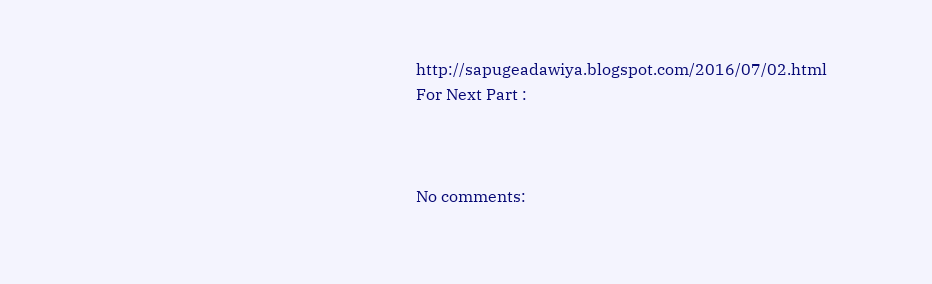http://sapugeadawiya.blogspot.com/2016/07/02.html
For Next Part :



No comments: